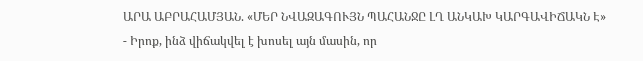ԱՐԱ ԱԲՐԱՀԱՄՅԱՆ. «ՄԵՐ ՆՎԱԶԱԳՈՒՅՆ ՊԱՀԱՆՋԸ ԼՂ ԱՆԿԱԽ ԿԱՐԳԱՎԻՃԱԿՆ Է»
- Իրոք, ինձ վիճակվել է խոսել այն մասին, որ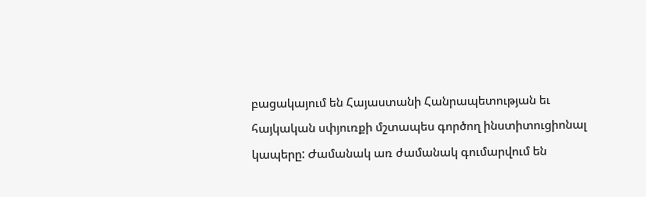բացակայում են Հայաստանի Հանրապետության եւ հայկական սփյուռքի մշտապես գործող ինստիտուցիոնալ կապերը: Ժամանակ առ ժամանակ գումարվում են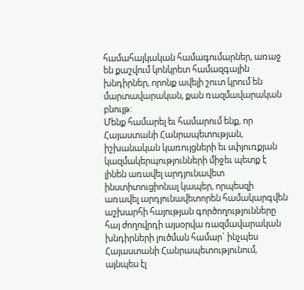համահայկական համագումարներ, առաջ են քաշվում կոնկրետ համազգային խնդիրներ, որոնք ավելի շուտ կրում են մարտավարական, քան ռազմավարական բնույթ:
Մենք համարել եւ համարում ենք, որ Հայաստանի Հանրապետության, իշխանական կառույցների եւ սփյուռքյան կազմակերպությունների միջեւ պետք է լինեն առավել արդյունավետ ինստիտուցիոնալ կապեր, որպեսզի առավել արդյունավետորեն համակարգվեն աշխարհի հայության գործողությունները հայ ժողովրդի այսօրվա ռազմավարական խնդիրների լուծման համար` ինչպես Հայաստանի Հանրապետությունում, այնպես էլ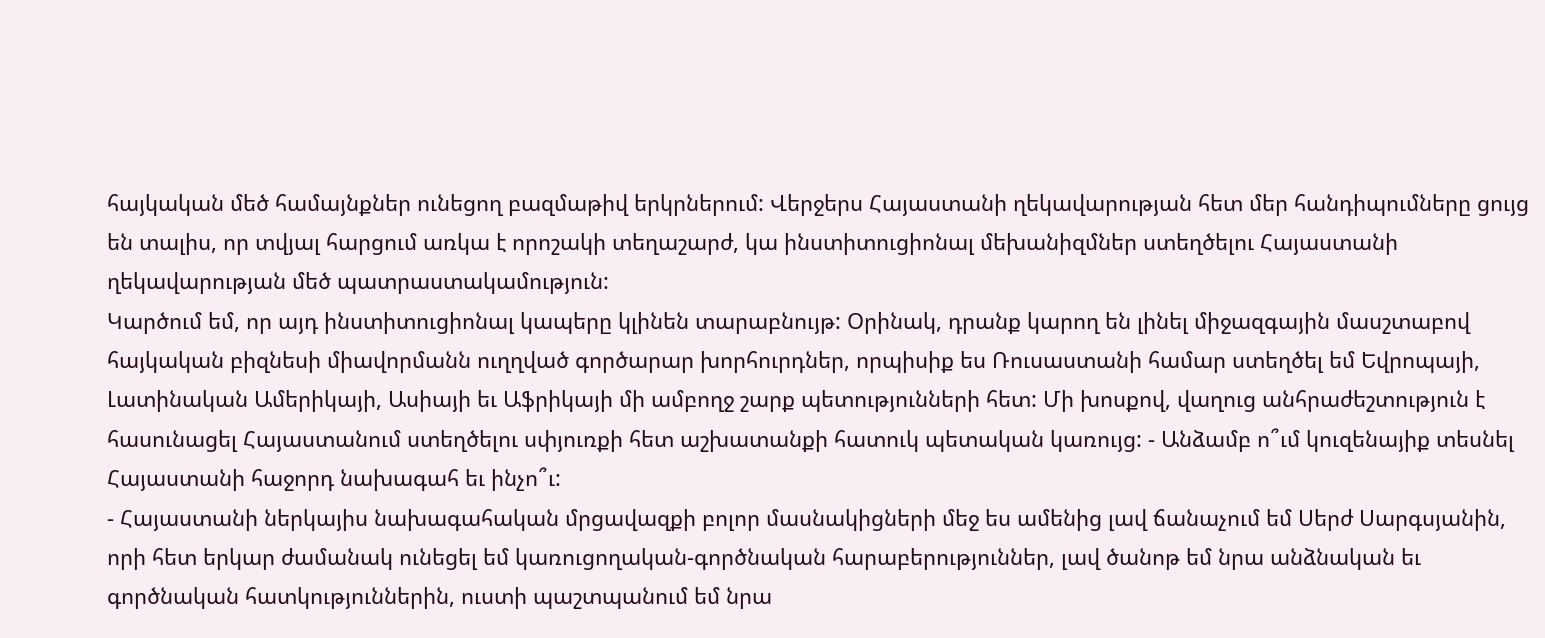հայկական մեծ համայնքներ ունեցող բազմաթիվ երկրներում: Վերջերս Հայաստանի ղեկավարության հետ մեր հանդիպումները ցույց են տալիս, որ տվյալ հարցում առկա է որոշակի տեղաշարժ, կա ինստիտուցիոնալ մեխանիզմներ ստեղծելու Հայաստանի ղեկավարության մեծ պատրաստակամություն:
Կարծում եմ, որ այդ ինստիտուցիոնալ կապերը կլինեն տարաբնույթ: Օրինակ, դրանք կարող են լինել միջազգային մասշտաբով հայկական բիզնեսի միավորմանն ուղղված գործարար խորհուրդներ, որպիսիք ես Ռուսաստանի համար ստեղծել եմ Եվրոպայի, Լատինական Ամերիկայի, Ասիայի եւ Աֆրիկայի մի ամբողջ շարք պետությունների հետ: Մի խոսքով, վաղուց անհրաժեշտություն է հասունացել Հայաստանում ստեղծելու սփյուռքի հետ աշխատանքի հատուկ պետական կառույց: - Անձամբ ո՞ւմ կուզենայիք տեսնել Հայաստանի հաջորդ նախագահ եւ ինչո՞ւ:
- Հայաստանի ներկայիս նախագահական մրցավազքի բոլոր մասնակիցների մեջ ես ամենից լավ ճանաչում եմ Սերժ Սարգսյանին, որի հետ երկար ժամանակ ունեցել եմ կառուցողական-գործնական հարաբերություններ, լավ ծանոթ եմ նրա անձնական եւ գործնական հատկություններին, ուստի պաշտպանում եմ նրա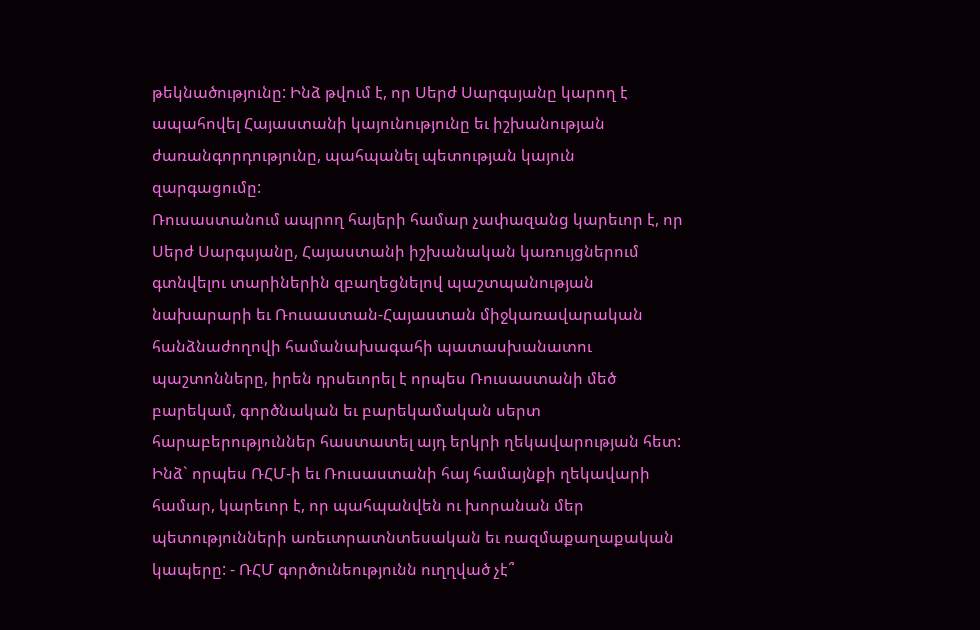թեկնածությունը: Ինձ թվում է, որ Սերժ Սարգսյանը կարող է ապահովել Հայաստանի կայունությունը եւ իշխանության ժառանգորդությունը, պահպանել պետության կայուն զարգացումը:
Ռուսաստանում ապրող հայերի համար չափազանց կարեւոր է, որ Սերժ Սարգսյանը, Հայաստանի իշխանական կառույցներում գտնվելու տարիներին զբաղեցնելով պաշտպանության նախարարի եւ Ռուսաստան-Հայաստան միջկառավարական հանձնաժողովի համանախագահի պատասխանատու պաշտոնները, իրեն դրսեւորել է որպես Ռուսաստանի մեծ բարեկամ, գործնական եւ բարեկամական սերտ հարաբերություններ հաստատել այդ երկրի ղեկավարության հետ:
Ինձ` որպես ՌՀՄ-ի եւ Ռուսաստանի հայ համայնքի ղեկավարի համար, կարեւոր է, որ պահպանվեն ու խորանան մեր պետությունների առեւտրատնտեսական եւ ռազմաքաղաքական կապերը: - ՌՀՄ գործունեությունն ուղղված չէ՞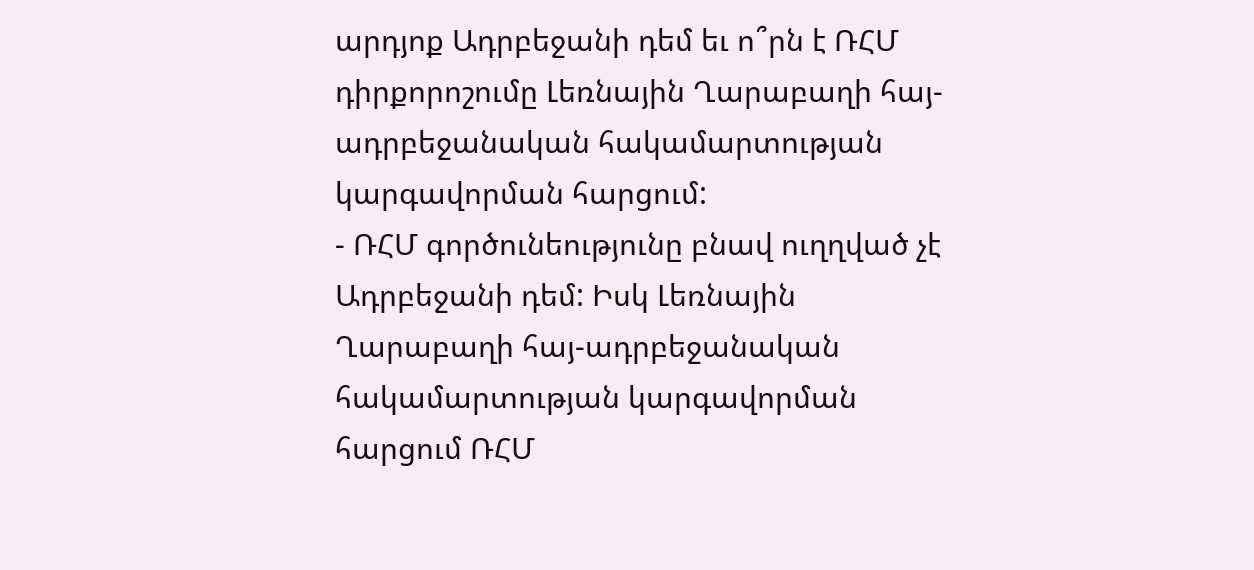արդյոք Ադրբեջանի դեմ եւ ո՞րն է ՌՀՄ դիրքորոշումը Լեռնային Ղարաբաղի հայ-ադրբեջանական հակամարտության կարգավորման հարցում:
- ՌՀՄ գործունեությունը բնավ ուղղված չէ Ադրբեջանի դեմ: Իսկ Լեռնային Ղարաբաղի հայ-ադրբեջանական հակամարտության կարգավորման հարցում ՌՀՄ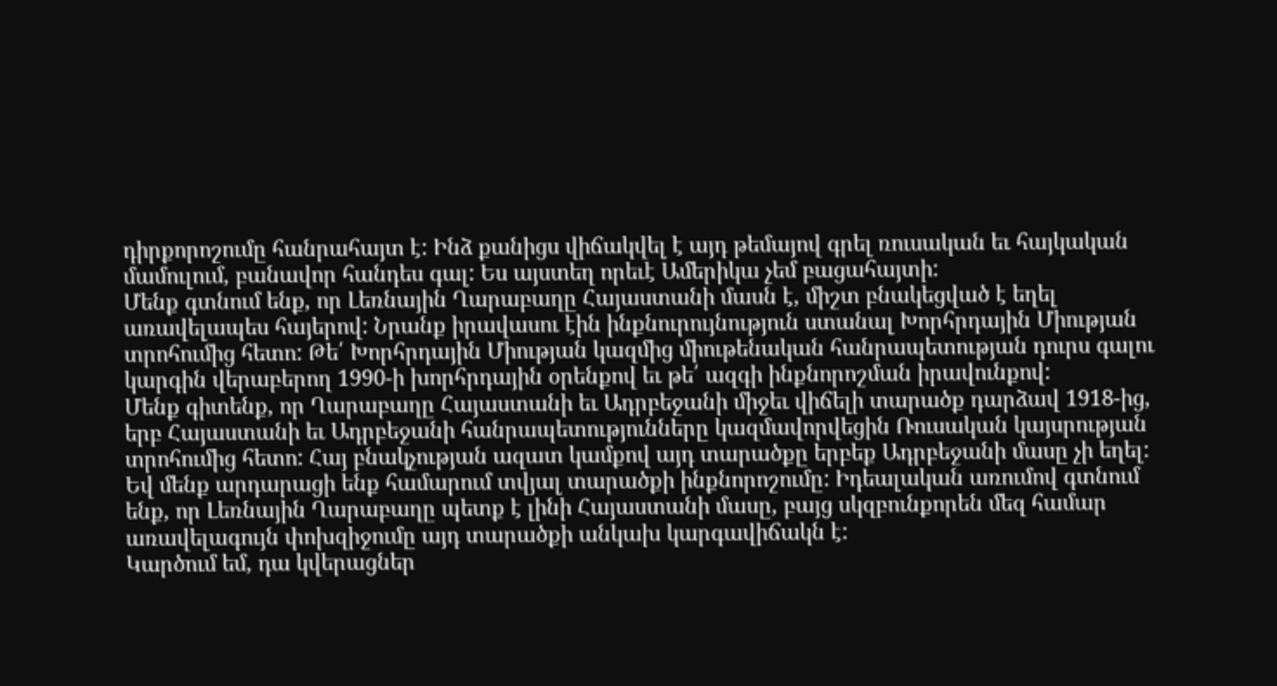դիրքորոշումը հանրահայտ է: Ինձ քանիցս վիճակվել է այդ թեմայով գրել ռուսական եւ հայկական մամուլում, բանավոր հանդես գալ: Ես այստեղ որեւէ Ամերիկա չեմ բացահայտի:
Մենք գտնում ենք, որ Լեռնային Ղարաբաղը Հայաստանի մասն է, միշտ բնակեցված է եղել առավելապես հայերով: Նրանք իրավասու էին ինքնուրույնություն ստանալ Խորհրդային Միության տրոհումից հետո: Թե՛ Խորհրդային Միության կազմից միութենական հանրապետության դուրս գալու կարգին վերաբերող 1990-ի խորհրդային օրենքով եւ թե՛ ազգի ինքնորոշման իրավունքով:
Մենք գիտենք, որ Ղարաբաղը Հայաստանի եւ Ադրբեջանի միջեւ վիճելի տարածք դարձավ 1918-ից, երբ Հայաստանի եւ Ադրբեջանի հանրապետությունները կազմավորվեցին Ռուսական կայսրության տրոհումից հետո: Հայ բնակչության ազատ կամքով այդ տարածքը երբեք Ադրբեջանի մասը չի եղել: Եվ մենք արդարացի ենք համարում տվյալ տարածքի ինքնորոշումը: Իդեալական առումով գտնում ենք, որ Լեռնային Ղարաբաղը պետք է լինի Հայաստանի մասը, բայց սկզբունքորեն մեզ համար առավելագույն փոխզիջումը այդ տարածքի անկախ կարգավիճակն է:
Կարծում եմ, դա կվերացներ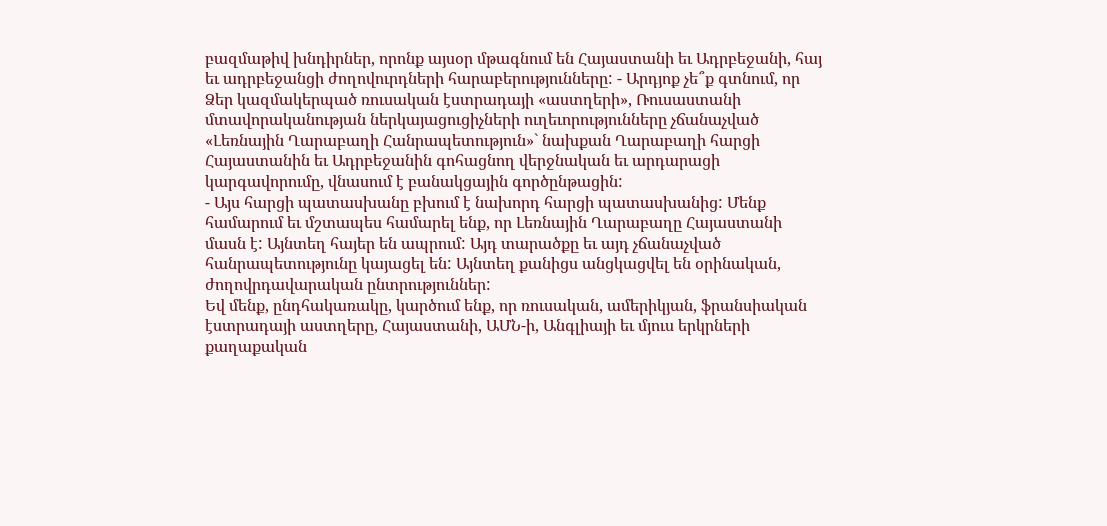բազմաթիվ խնդիրներ, որոնք այսօր մթագնում են Հայաստանի եւ Ադրբեջանի, հայ եւ ադրբեջանցի ժողովուրդների հարաբերությունները: - Արդյոք չե՞ք գտնում, որ Ձեր կազմակերպած ռուսական էստրադայի «աստղերի», Ռուսաստանի մտավորականության ներկայացուցիչների ուղեւորությունները չճանաչված «Լեռնային Ղարաբաղի Հանրապետություն»` նախքան Ղարաբաղի հարցի Հայաստանին եւ Ադրբեջանին գոհացնող վերջնական եւ արդարացի կարգավորումը, վնասում է բանակցային գործընթացին:
- Այս հարցի պատասխանը բխում է նախորդ հարցի պատասխանից: Մենք համարում եւ մշտապես համարել ենք, որ Լեռնային Ղարաբաղը Հայաստանի մասն է: Այնտեղ հայեր են ապրում: Այդ տարածքը եւ այդ չճանաչված հանրապետությունը կայացել են: Այնտեղ քանիցս անցկացվել են օրինական, ժողովրդավարական ընտրություններ:
Եվ մենք, ընդհակառակը, կարծում ենք, որ ռուսական, ամերիկյան, ֆրանսիական էստրադայի աստղերը, Հայաստանի, ԱՄՆ-ի, Անգլիայի եւ մյուս երկրների քաղաքական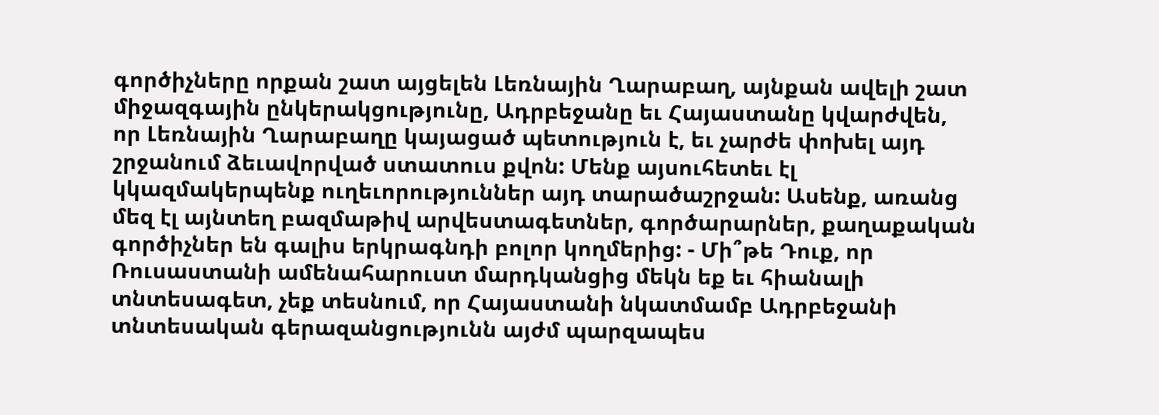գործիչները որքան շատ այցելեն Լեռնային Ղարաբաղ, այնքան ավելի շատ միջազգային ընկերակցությունը, Ադրբեջանը եւ Հայաստանը կվարժվեն, որ Լեռնային Ղարաբաղը կայացած պետություն է, եւ չարժե փոխել այդ շրջանում ձեւավորված ստատուս քվոն: Մենք այսուհետեւ էլ կկազմակերպենք ուղեւորություններ այդ տարածաշրջան: Ասենք, առանց մեզ էլ այնտեղ բազմաթիվ արվեստագետներ, գործարարներ, քաղաքական գործիչներ են գալիս երկրագնդի բոլոր կողմերից: - Մի՞թե Դուք, որ Ռուսաստանի ամենահարուստ մարդկանցից մեկն եք եւ հիանալի տնտեսագետ, չեք տեսնում, որ Հայաստանի նկատմամբ Ադրբեջանի տնտեսական գերազանցությունն այժմ պարզապես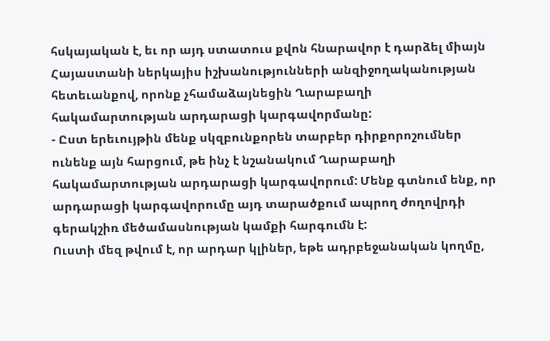հսկայական է, եւ որ այդ ստատուս քվոն հնարավոր է դարձել միայն Հայաստանի ներկայիս իշխանությունների անզիջողականության հետեւանքով, որոնք չհամաձայնեցին Ղարաբաղի հակամարտության արդարացի կարգավորմանը:
- Ըստ երեւույթին մենք սկզբունքորեն տարբեր դիրքորոշումներ ունենք այն հարցում, թե ինչ է նշանակում Ղարաբաղի հակամարտության արդարացի կարգավորում: Մենք գտնում ենք, որ արդարացի կարգավորումը այդ տարածքում ապրող ժողովրդի գերակշիռ մեծամասնության կամքի հարգումն է:
Ուստի մեզ թվում է, որ արդար կլիներ, եթե ադրբեջանական կողմը,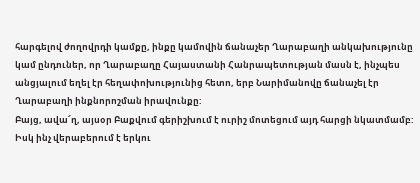հարգելով ժողովրդի կամքը, ինքը կամովին ճանաչեր Ղարաբաղի անկախությունը կամ ընդուներ, որ Ղարաբաղը Հայաստանի Հանրապետության մասն է, ինչպես անցյալում եղել էր հեղափոխությունից հետո, երբ Նարիմանովը ճանաչել էր Ղարաբաղի ինքնորոշման իրավունքը:
Բայց, ավա՜ղ, այսօր Բաքվում գերիշխում է ուրիշ մոտեցում այդ հարցի նկատմամբ: Իսկ ինչ վերաբերում է երկու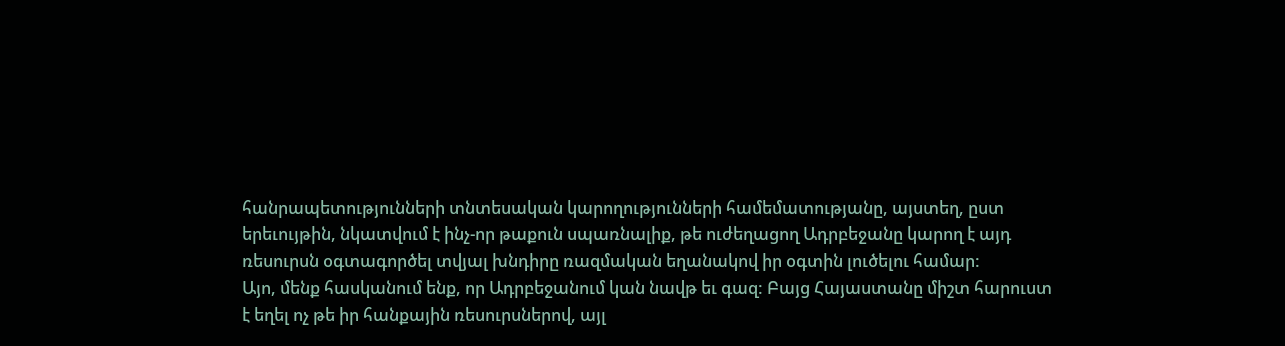հանրապետությունների տնտեսական կարողությունների համեմատությանը, այստեղ, ըստ երեւույթին, նկատվում է ինչ-որ թաքուն սպառնալիք, թե ուժեղացող Ադրբեջանը կարող է այդ ռեսուրսն օգտագործել տվյալ խնդիրը ռազմական եղանակով իր օգտին լուծելու համար:
Այո, մենք հասկանում ենք, որ Ադրբեջանում կան նավթ եւ գազ: Բայց Հայաստանը միշտ հարուստ է եղել ոչ թե իր հանքային ռեսուրսներով, այլ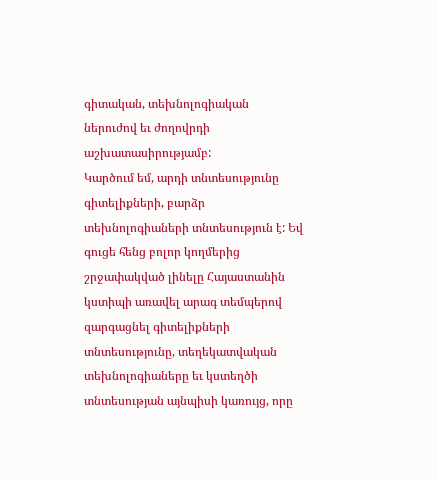գիտական, տեխնոլոգիական ներուժով եւ ժողովրդի աշխատասիրությամբ:
Կարծում եմ, արդի տնտեսությունը գիտելիքների, բարձր տեխնոլոգիաների տնտեսություն է: Եվ գուցե հենց բոլոր կողմերից շրջափակված լինելը Հայաստանին կստիպի առավել արագ տեմպերով զարգացնել գիտելիքների տնտեսությունը, տեղեկատվական տեխնոլոգիաները եւ կստեղծի տնտեսության այնպիսի կառույց, որը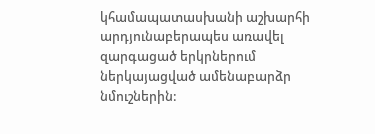կհամապատասխանի աշխարհի արդյունաբերապես առավել զարգացած երկրներում ներկայացված ամենաբարձր նմուշներին: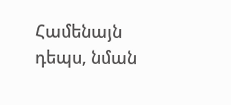Համենայն դեպս, նման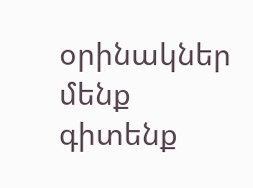օրինակներ մենք գիտենք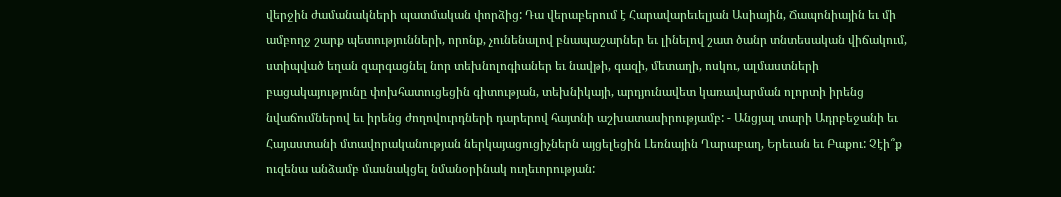վերջին ժամանակների պատմական փորձից: Դա վերաբերում է Հարավարեւելյան Ասիային, Ճապոնիային եւ մի ամբողջ շարք պետությունների, որոնք, չունենալով բնապաշարներ եւ լինելով շատ ծանր տնտեսական վիճակում, ստիպված եղան զարգացնել նոր տեխնոլոգիաներ եւ նավթի, գազի, մետաղի, ոսկու, ալմաստների բացակայությունը փոխհատուցեցին գիտության, տեխնիկայի, արդյունավետ կառավարման ոլորտի իրենց նվաճումներով եւ իրենց ժողովուրդների դարերով հայտնի աշխատասիրությամբ: - Անցյալ տարի Ադրբեջանի եւ Հայաստանի մտավորականության ներկայացուցիչներն այցելեցին Լեռնային Ղարաբաղ, Երեւան եւ Բաքու: Չէի՞ք ուզենա անձամբ մասնակցել նմանօրինակ ուղեւորության: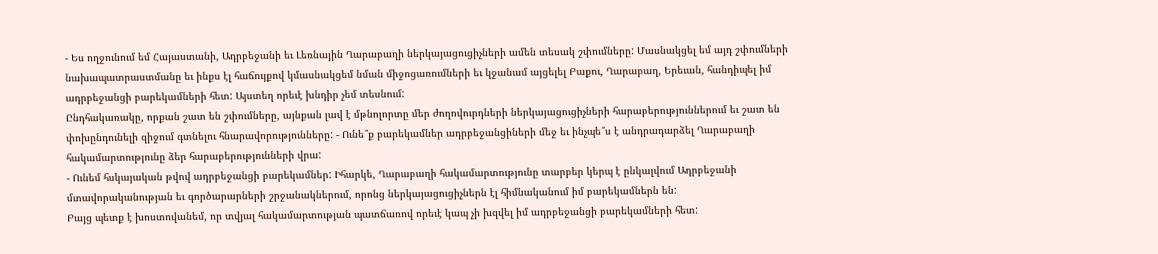- Ես ողջունում եմ Հայաստանի, Ադրբեջանի եւ Լեռնային Ղարաբաղի ներկայացուցիչների ամեն տեսակ շփումները: Մասնակցել եմ այդ շփումների նախապատրաստմանը եւ ինքս էլ հաճույքով կմասնակցեմ նման միջոցառումների եւ կջանամ այցելել Բաքու, Ղարաբաղ, Երեւան, հանդիպել իմ ադրբեջանցի բարեկամների հետ: Այստեղ որեւէ խնդիր չեմ տեսնում:
Ընդհակառակը, որքան շատ են շփումները, այնքան լավ է մթնոլորտը մեր ժողովուրդների ներկայացուցիչների հարաբերություններում եւ շատ են փոխընդունելի զիջում գտնելու հնարավորությունները: - Ունե՞ք բարեկամներ ադրբեջանցիների մեջ եւ ինչպե՞ս է անդրադարձել Ղարաբաղի հակամարտությունը ձեր հարաբերությունների վրա:
- Ունեմ հսկայական թվով ադրբեջանցի բարեկամներ: Իհարկե, Ղարաբաղի հակամարտությունը տարբեր կերպ է ընկալվում Ադրբեջանի մտավորականության եւ գործարարների շրջանակներում, որոնց ներկայացուցիչներն էլ հիմնականում իմ բարեկամներն են:
Բայց պետք է խոստովանեմ, որ տվյալ հակամարտության պատճառով որեւէ կապ չի խզվել իմ ադրբեջանցի բարեկամների հետ: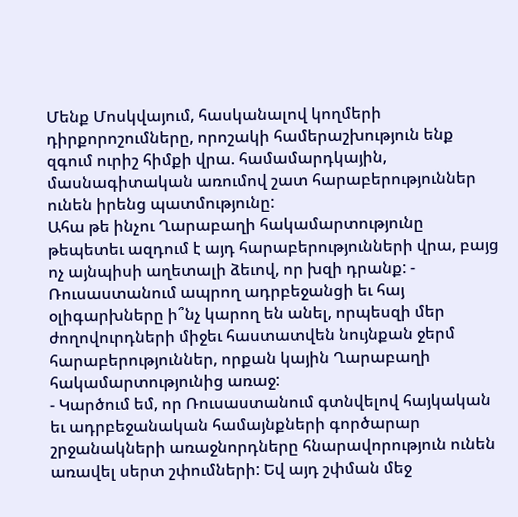Մենք Մոսկվայում, հասկանալով կողմերի դիրքորոշումները, որոշակի համերաշխություն ենք զգում ուրիշ հիմքի վրա. համամարդկային, մասնագիտական առումով շատ հարաբերություններ ունեն իրենց պատմությունը:
Ահա թե ինչու Ղարաբաղի հակամարտությունը թեպետեւ ազդում է այդ հարաբերությունների վրա, բայց ոչ այնպիսի աղետալի ձեւով, որ խզի դրանք: - Ռուսաստանում ապրող ադրբեջանցի եւ հայ օլիգարխները ի՞նչ կարող են անել, որպեսզի մեր ժողովուրդների միջեւ հաստատվեն նույնքան ջերմ հարաբերություններ, որքան կային Ղարաբաղի հակամարտությունից առաջ:
- Կարծում եմ, որ Ռուսաստանում գտնվելով հայկական եւ ադրբեջանական համայնքների գործարար շրջանակների առաջնորդները հնարավորություն ունեն առավել սերտ շփումների: Եվ այդ շփման մեջ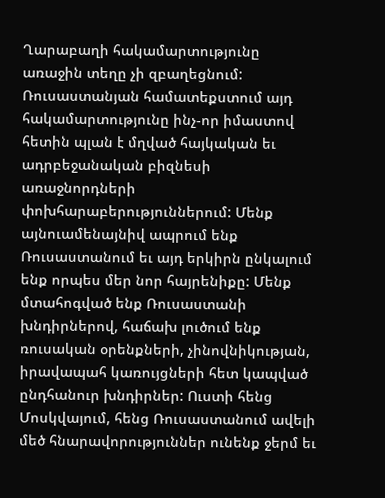Ղարաբաղի հակամարտությունը առաջին տեղը չի զբաղեցնում: Ռուսաստանյան համատեքստում այդ հակամարտությունը ինչ-որ իմաստով հետին պլան է մղված հայկական եւ ադրբեջանական բիզնեսի առաջնորդների փոխհարաբերություններում: Մենք այնուամենայնիվ ապրում ենք Ռուսաստանում եւ այդ երկիրն ընկալում ենք որպես մեր նոր հայրենիքը: Մենք մտահոգված ենք Ռուսաստանի խնդիրներով, հաճախ լուծում ենք ռուսական օրենքների, չինովնիկության, իրավապահ կառույցների հետ կապված ընդհանուր խնդիրներ: Ուստի հենց Մոսկվայում, հենց Ռուսաստանում ավելի մեծ հնարավորություններ ունենք ջերմ եւ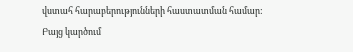վստահ հարաբերությունների հաստատման համար:
Բայց կարծում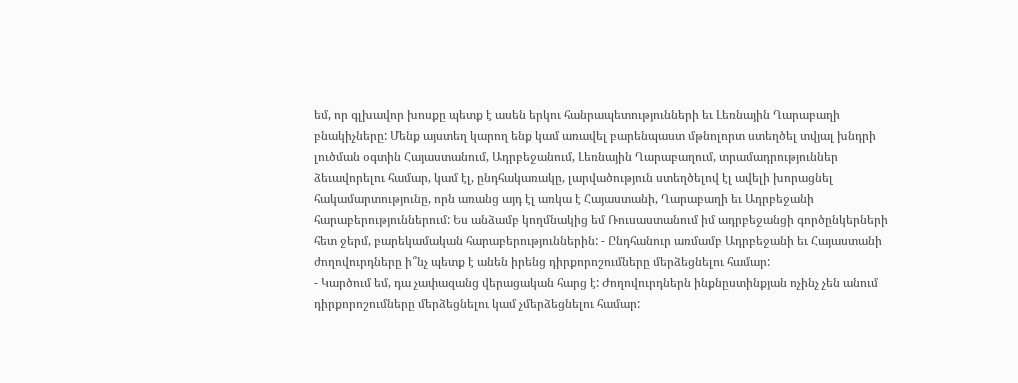եմ, որ գլխավոր խոսքը պետք է ասեն երկու հանրապետությունների եւ Լեռնային Ղարաբաղի բնակիչները: Մենք այստեղ կարող ենք կամ առավել բարենպաստ մթնոլորտ ստեղծել տվյալ խնդրի լուծման օգտին Հայաստանում, Ադրբեջանում, Լեռնային Ղարաբաղում, տրամադրություններ ձեւավորելու համար, կամ էլ, ընդհակառակը, լարվածություն ստեղծելով էլ ավելի խորացնել հակամարտությունը, որն առանց այդ էլ առկա է Հայաստանի, Ղարաբաղի եւ Ադրբեջանի հարաբերություններում: Ես անձամբ կողմնակից եմ Ռուսաստանում իմ ադրբեջանցի գործընկերների հետ ջերմ, բարեկամական հարաբերություններին: - Ընդհանուր առմամբ Ադրբեջանի եւ Հայաստանի ժողովուրդները ի՞նչ պետք է անեն իրենց դիրքորոշումները մերձեցնելու համար:
- Կարծում եմ, դա չափազանց վերացական հարց է: Ժողովուրդներն ինքնըստինքյան ոչինչ չեն անում դիրքորոշումները մերձեցնելու կամ չմերձեցնելու համար: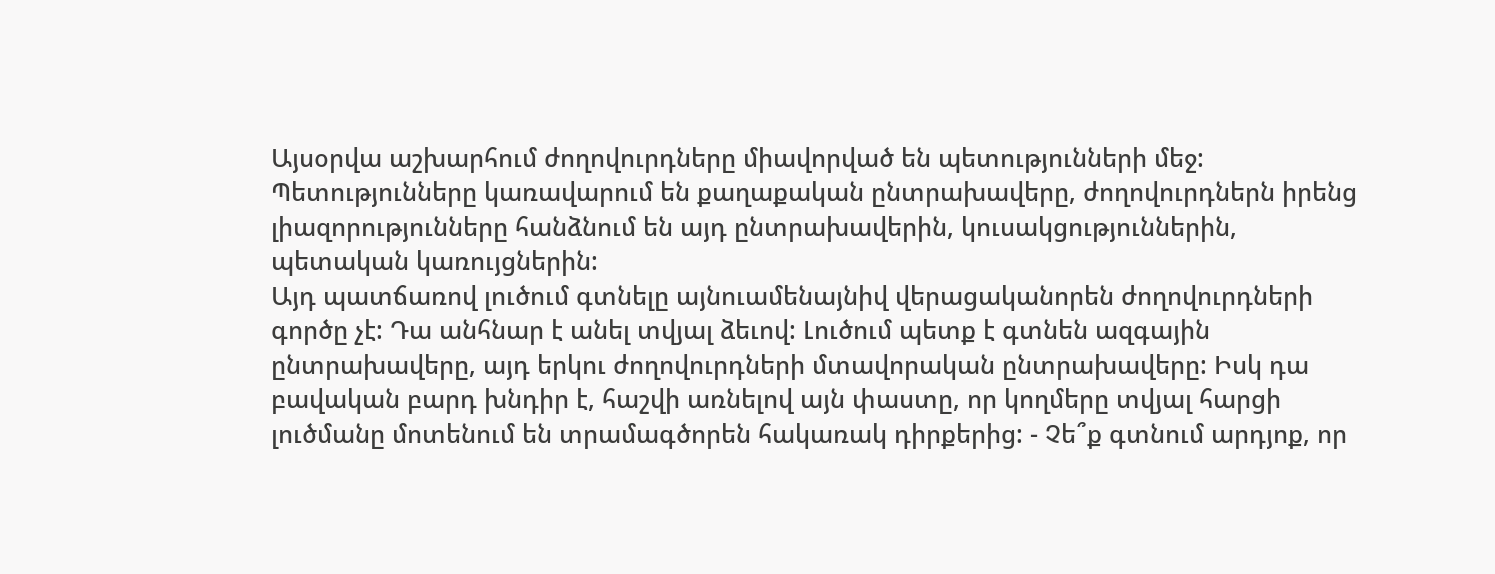Այսօրվա աշխարհում ժողովուրդները միավորված են պետությունների մեջ: Պետությունները կառավարում են քաղաքական ընտրախավերը, ժողովուրդներն իրենց լիազորությունները հանձնում են այդ ընտրախավերին, կուսակցություններին, պետական կառույցներին:
Այդ պատճառով լուծում գտնելը այնուամենայնիվ վերացականորեն ժողովուրդների գործը չէ: Դա անհնար է անել տվյալ ձեւով: Լուծում պետք է գտնեն ազգային ընտրախավերը, այդ երկու ժողովուրդների մտավորական ընտրախավերը: Իսկ դա բավական բարդ խնդիր է, հաշվի առնելով այն փաստը, որ կողմերը տվյալ հարցի լուծմանը մոտենում են տրամագծորեն հակառակ դիրքերից: - Չե՞ք գտնում արդյոք, որ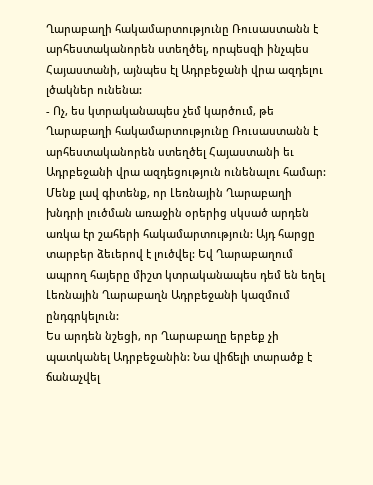Ղարաբաղի հակամարտությունը Ռուսաստանն է արհեստականորեն ստեղծել, որպեսզի ինչպես Հայաստանի, այնպես էլ Ադրբեջանի վրա ազդելու լծակներ ունենա:
- Ոչ, ես կտրականապես չեմ կարծում, թե Ղարաբաղի հակամարտությունը Ռուսաստանն է արհեստականորեն ստեղծել Հայաստանի եւ Ադրբեջանի վրա ազդեցություն ունենալու համար: Մենք լավ գիտենք, որ Լեռնային Ղարաբաղի խնդրի լուծման առաջին օրերից սկսած արդեն առկա էր շահերի հակամարտություն: Այդ հարցը տարբեր ձեւերով է լուծվել: Եվ Ղարաբաղում ապրող հայերը միշտ կտրականապես դեմ են եղել Լեռնային Ղարաբաղն Ադրբեջանի կազմում ընդգրկելուն:
Ես արդեն նշեցի, որ Ղարաբաղը երբեք չի պատկանել Ադրբեջանին: Նա վիճելի տարածք է ճանաչվել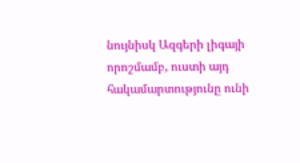նույնիսկ Ազգերի լիգայի որոշմամբ, ուստի այդ հակամարտությունը ունի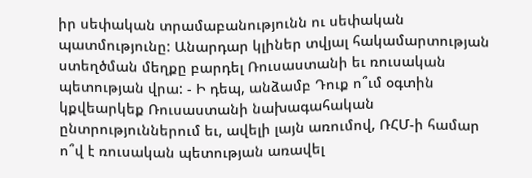իր սեփական տրամաբանությունն ու սեփական պատմությունը: Անարդար կլիներ տվյալ հակամարտության ստեղծման մեղքը բարդել Ռուսաստանի եւ ռուսական պետության վրա: - Ի դեպ, անձամբ Դուք ո՞ւմ օգտին կքվեարկեք Ռուսաստանի նախագահական ընտրություններում եւ, ավելի լայն առումով, ՌՀՄ-ի համար ո՞վ է ռուսական պետության առավել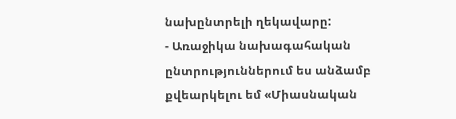նախընտրելի ղեկավարը:
- Առաջիկա նախագահական ընտրություններում ես անձամբ քվեարկելու եմ «Միասնական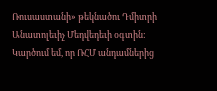Ռուսաստանի» թեկնածու Դմիտրի Անատոլեւիչ Մեդվեդեւի օգտին: Կարծում եմ, որ ՌՀՄ անդամներից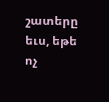շատերը եւս, եթե ոչ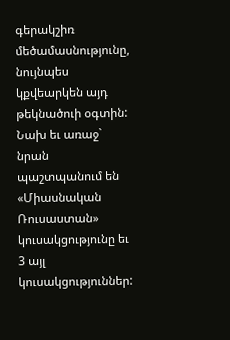գերակշիռ մեծամասնությունը, նույնպես կքվեարկեն այդ թեկնածուի օգտին: Նախ եւ առաջ` նրան պաշտպանում են «Միասնական Ռուսաստան» կուսակցությունը եւ 3 այլ կուսակցություններ: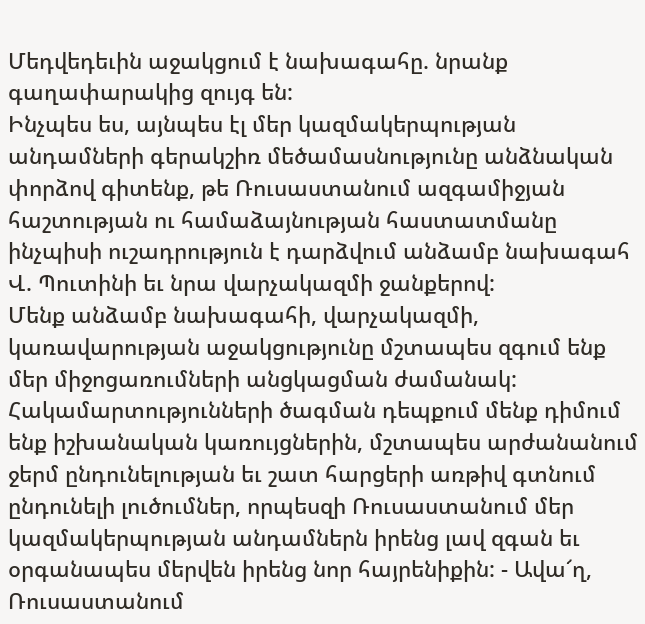Մեդվեդեւին աջակցում է նախագահը. նրանք գաղափարակից զույգ են:
Ինչպես ես, այնպես էլ մեր կազմակերպության անդամների գերակշիռ մեծամասնությունը անձնական փորձով գիտենք, թե Ռուսաստանում ազգամիջյան հաշտության ու համաձայնության հաստատմանը ինչպիսի ուշադրություն է դարձվում անձամբ նախագահ Վ. Պուտինի եւ նրա վարչակազմի ջանքերով:
Մենք անձամբ նախագահի, վարչակազմի, կառավարության աջակցությունը մշտապես զգում ենք մեր միջոցառումների անցկացման ժամանակ: Հակամարտությունների ծագման դեպքում մենք դիմում ենք իշխանական կառույցներին, մշտապես արժանանում ջերմ ընդունելության եւ շատ հարցերի առթիվ գտնում ընդունելի լուծումներ, որպեսզի Ռուսաստանում մեր կազմակերպության անդամներն իրենց լավ զգան եւ օրգանապես մերվեն իրենց նոր հայրենիքին: - Ավա՜ղ, Ռուսաստանում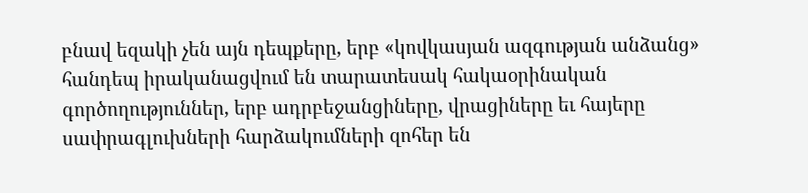բնավ եզակի չեն այն դեպքերը, երբ «կովկասյան ազգության անձանց» հանդեպ իրականացվում են տարատեսակ հակաօրինական գործողություններ, երբ ադրբեջանցիները, վրացիները եւ հայերը սափրագլուխների հարձակումների զոհեր են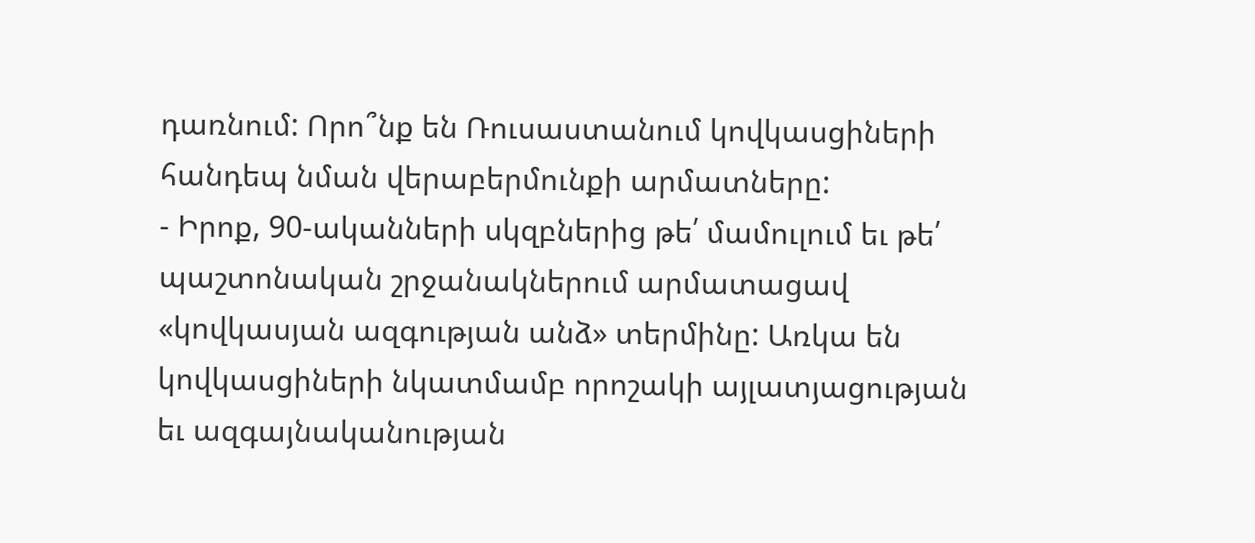դառնում: Որո՞նք են Ռուսաստանում կովկասցիների հանդեպ նման վերաբերմունքի արմատները:
- Իրոք, 90-ականների սկզբներից թե՛ մամուլում եւ թե՛ պաշտոնական շրջանակներում արմատացավ «կովկասյան ազգության անձ» տերմինը: Առկա են կովկասցիների նկատմամբ որոշակի այլատյացության եւ ազգայնականության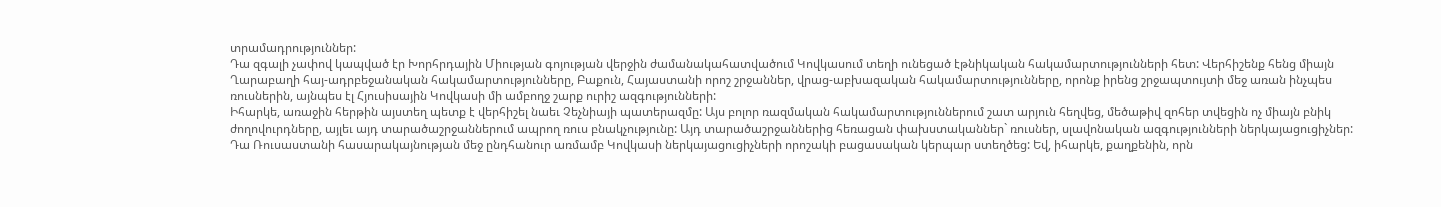տրամադրություններ:
Դա զգալի չափով կապված էր Խորհրդային Միության գոյության վերջին ժամանակահատվածում Կովկասում տեղի ունեցած էթնիկական հակամարտությունների հետ: Վերհիշենք հենց միայն Ղարաբաղի հայ-ադրբեջանական հակամարտությունները, Բաքուն, Հայաստանի որոշ շրջաններ, վրաց-աբխազական հակամարտությունները, որոնք իրենց շրջապտույտի մեջ առան ինչպես ռուսներին, այնպես էլ Հյուսիսային Կովկասի մի ամբողջ շարք ուրիշ ազգությունների:
Իհարկե, առաջին հերթին այստեղ պետք է վերհիշել նաեւ Չեչնիայի պատերազմը: Այս բոլոր ռազմական հակամարտություններում շատ արյուն հեղվեց, մեծաթիվ զոհեր տվեցին ոչ միայն բնիկ ժողովուրդները, այլեւ այդ տարածաշրջաններում ապրող ռուս բնակչությունը: Այդ տարածաշրջաններից հեռացան փախստականներ` ռուսներ, սլավոնական ազգությունների ներկայացուցիչներ: Դա Ռուսաստանի հասարակայնության մեջ ընդհանուր առմամբ Կովկասի ներկայացուցիչների որոշակի բացասական կերպար ստեղծեց: Եվ, իհարկե, քաղքենին, որն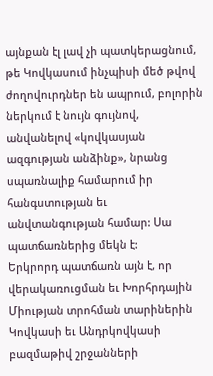այնքան էլ լավ չի պատկերացնում, թե Կովկասում ինչպիսի մեծ թվով ժողովուրդներ են ապրում, բոլորին ներկում է նույն գույնով, անվանելով «կովկասյան ազգության անձինք», նրանց սպառնալիք համարում իր հանգստության եւ անվտանգության համար: Սա պատճառներից մեկն է:
Երկրորդ պատճառն այն է, որ վերակառուցման եւ Խորհրդային Միության տրոհման տարիներին Կովկասի եւ Անդրկովկասի բազմաթիվ շրջանների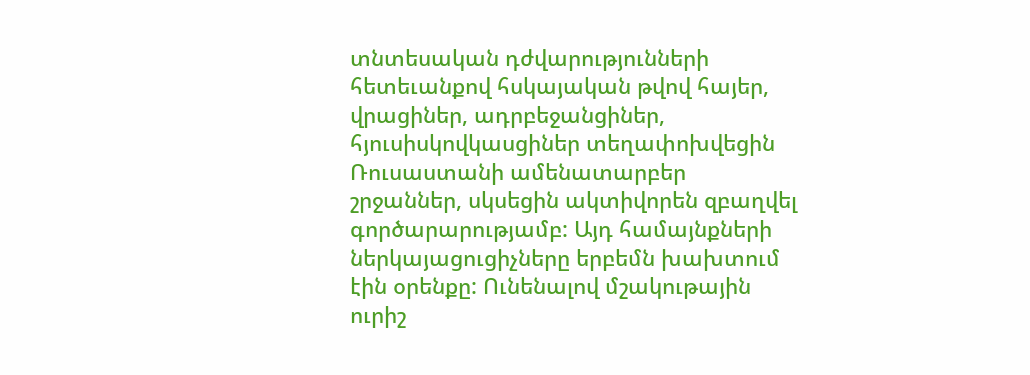տնտեսական դժվարությունների հետեւանքով հսկայական թվով հայեր, վրացիներ, ադրբեջանցիներ, հյուսիսկովկասցիներ տեղափոխվեցին Ռուսաստանի ամենատարբեր շրջաններ, սկսեցին ակտիվորեն զբաղվել գործարարությամբ: Այդ համայնքների ներկայացուցիչները երբեմն խախտում էին օրենքը: Ունենալով մշակութային ուրիշ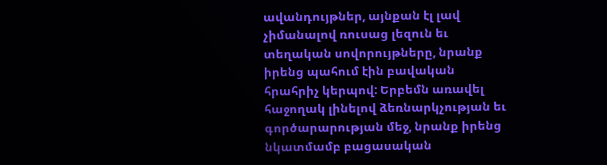ավանդույթներ, այնքան էլ լավ չիմանալով ռուսաց լեզուն եւ տեղական սովորույթները, նրանք իրենց պահում էին բավական հրահրիչ կերպով: Երբեմն առավել հաջողակ լինելով ձեռնարկչության եւ գործարարության մեջ, նրանք իրենց նկատմամբ բացասական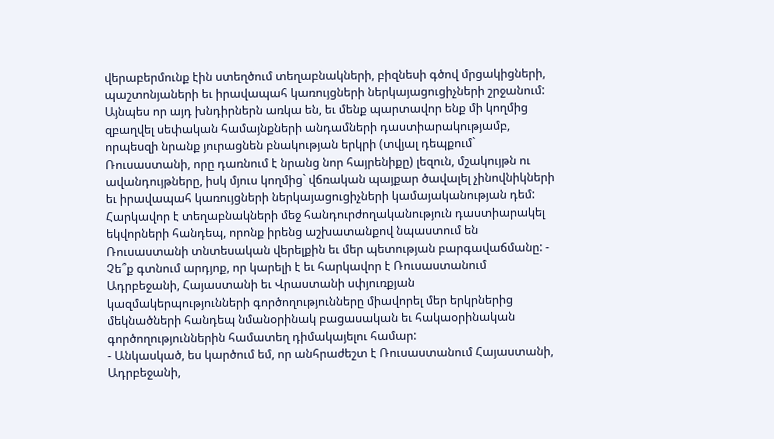վերաբերմունք էին ստեղծում տեղաբնակների, բիզնեսի գծով մրցակիցների, պաշտոնյաների եւ իրավապահ կառույցների ներկայացուցիչների շրջանում:
Այնպես որ այդ խնդիրներն առկա են, եւ մենք պարտավոր ենք մի կողմից զբաղվել սեփական համայնքների անդամների դաստիարակությամբ, որպեսզի նրանք յուրացնեն բնակության երկրի (տվյալ դեպքում` Ռուսաստանի, որը դառնում է նրանց նոր հայրենիքը) լեզուն, մշակույթն ու ավանդույթները, իսկ մյուս կողմից` վճռական պայքար ծավալել չինովնիկների եւ իրավապահ կառույցների ներկայացուցիչների կամայականության դեմ:
Հարկավոր է տեղաբնակների մեջ հանդուրժողականություն դաստիարակել եկվորների հանդեպ, որոնք իրենց աշխատանքով նպաստում են Ռուսաստանի տնտեսական վերելքին եւ մեր պետության բարգավաճմանը: - Չե՞ք գտնում արդյոք, որ կարելի է եւ հարկավոր է Ռուսաստանում Ադրբեջանի, Հայաստանի եւ Վրաստանի սփյուռքյան կազմակերպությունների գործողությունները միավորել մեր երկրներից մեկնածների հանդեպ նմանօրինակ բացասական եւ հակաօրինական գործողություններին համատեղ դիմակայելու համար:
- Անկասկած, ես կարծում եմ, որ անհրաժեշտ է Ռուսաստանում Հայաստանի, Ադրբեջանի,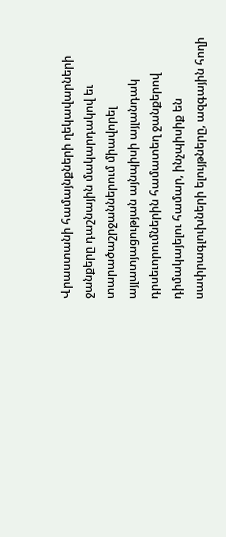Վրաստանի համայնքների ղեկավարների ջանքերը դաշնային մակարդակով եւ տարածաշրջաններում միավորել այլատյացության այնպիսի այլանդակ դրսեւորումներին համատեղ ջանքերով դիմակայելու համար, ինչպիսիք են սափրագլուխների ելույթները, ազգային հողի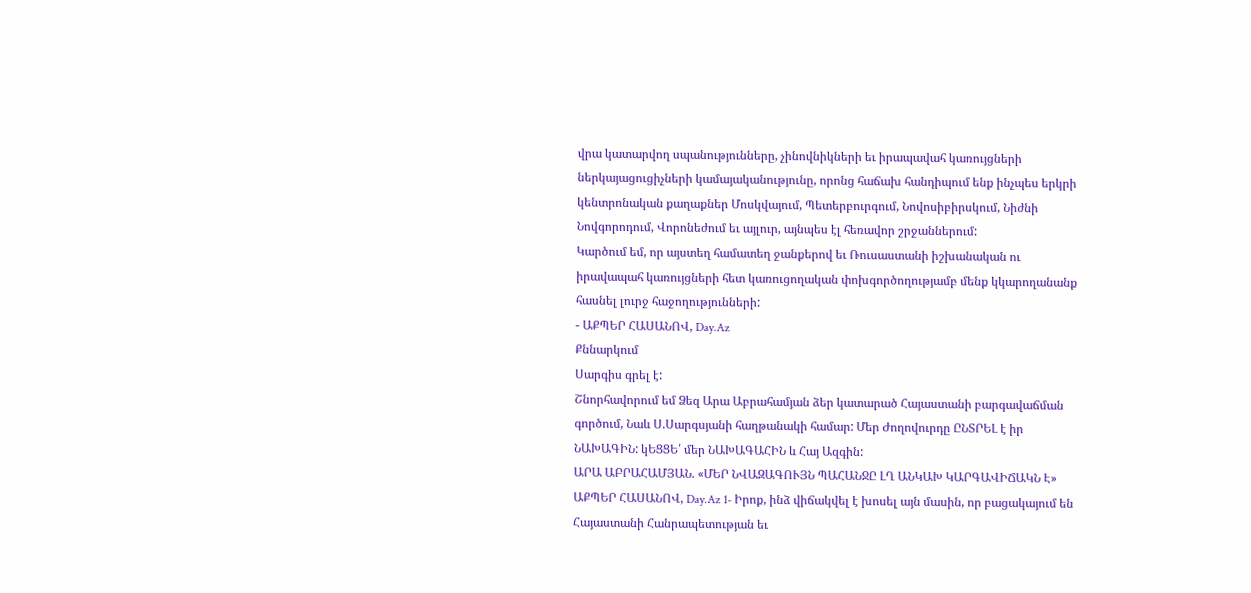վրա կատարվող սպանությունները, չինովնիկների եւ իրապավահ կառույցների ներկայացուցիչների կամայականությունը, որոնց հաճախ հանդիպում ենք ինչպես երկրի կենտրոնական քաղաքներ Մոսկվայում, Պետերբուրգում, Նովոսիբիրսկում, Նիժնի Նովգորոդում, Վորոնեժում եւ այլուր, այնպես էլ հեռավոր շրջաններում:
Կարծում եմ, որ այստեղ համատեղ ջանքերով եւ Ռուսաստանի իշխանական ու իրավապահ կառույցների հետ կառուցողական փոխգործողությամբ մենք կկարողանանք հասնել լուրջ հաջողությունների:
- ԱՔՊԵՐ ՀԱՍԱՆՈՎ, Day.Az
Քննարկում
Սարգիս գրել է:
Շնորհավորում եմ Ձեզ Արա Աբրահամյան ձեր կատարած Հայաստանի բարգավաճման գործում, Նաև Ս.Սարգսյանի հաղթանակի համար: Մեր Ժողովուրդը ԸՆՏՐԵԼ է իր ՆԱԽԱԳԻՆ: կԵՑՑԵ՛ մեր ՆԱԽԱԳԱՀԻՆ և Հայ Ազգին:
ԱՐԱ ԱԲՐԱՀԱՄՅԱՆ. «ՄԵՐ ՆՎԱԶԱԳՈՒՅՆ ՊԱՀԱՆՋԸ ԼՂ ԱՆԿԱԽ ԿԱՐԳԱՎԻՃԱԿՆ Է»
ԱՔՊԵՐ ՀԱՍԱՆՈՎ, Day.Az 1- Իրոք, ինձ վիճակվել է խոսել այն մասին, որ բացակայում են Հայաստանի Հանրապետության եւ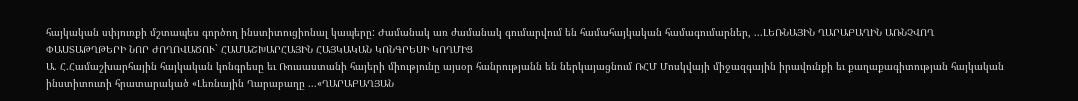հայկական սփյուռքի մշտապես գործող ինստիտուցիոնալ կապերը: Ժամանակ առ ժամանակ գումարվում են համահայկական համագումարներ, ...ԼԵՌՆԱՅԻՆ ՂԱՐԱԲԱՂԻՆ ԱՌՆՉՎՈՂ ՓԱՍՏԱԹՂԹԵՐԻ ՆՈՐ ԺՈՂՈՎԱԾՈՒ` ՀԱՄԱՇԽԱՐՀԱՅԻՆ ՀԱՅԿԱԿԱՆ ԿՈՆԳՐԵՍԻ ԿՈՂՄԻՑ
Ա. Հ.Համաշխարհային հայկական կոնգրեսը եւ Ռուսաստանի հայերի միությունը այսօր հանրությանն են ներկայացնում ՌՀՄ Մոսկվայի միջազգային իրավունքի եւ քաղաքագիտության հայկական ինստիտուտի հրատարակած «Լեռնային Ղարաբաղը ...«ՂԱՐԱԲԱՂՅԱՆ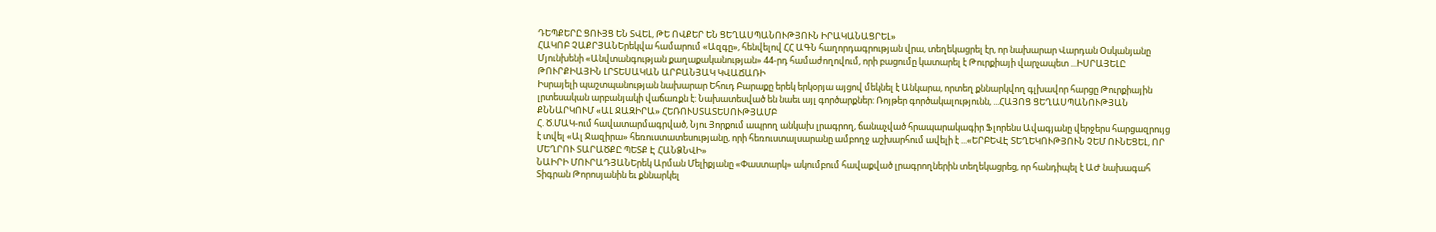ԴԵՊՔԵՐԸ ՑՈՒՅՑ ԵՆ ՏՎԵԼ, ԹԵ ՈՎՔԵՐ ԵՆ ՑԵՂԱՍՊԱՆՈՒԹՅՈՒՆ ԻՐԱԿԱՆԱՑՐԵԼ»
ՀԱԿՈԲ ՉԱՔՐՅԱՆԵրեկվա համարում «Ազգը», հենվելով ՀՀ ԱԳՆ հաղորդագրության վրա, տեղեկացրել էր, որ նախարար Վարդան Օսկանյանը Մյունխենի «Անվտանգության քաղաքականության» 44-րդ համաժողովում, որի բացումը կատարել է Թուրքիայի վարչապետ ...ԻՍՐԱՅԵԼԸ ԹՈՒՐՔԻԱՅԻՆ ԼՐՏԵՍԱԿԱՆ ԱՐԲԱՆՅԱԿ ԿՎԱՃԱՌԻ
Իսրայելի պաշտպանության նախարար Եհուդ Բարաքը երեկ երկօրյա այցով մեկնել է Անկարա, որտեղ քննարկվող գլխավոր հարցը Թուրքիային լրտեսական արբանյակի վաճառքն է: Նախատեսված են նաեւ այլ գործարքներ: Ռոյթեր գործակալությունն, ...ՀԱՅՈՑ ՑԵՂԱՍՊԱՆՈՒԹՅԱՆ ՔՆՆԱՐԿՈՒՄ «ԱԼ ՋԱԶԻՐԱ» ՀԵՌՈՒՍՏԱՏԵՍՈՒԹՅԱՄԲ
Հ. Ծ.ՄԱԿ-ում հավատարմագրված, Նյու Յորքում ապրող անկախ լրագրող, ճանաչված հրապարակագիր Ֆլորենս Ավագյանը վերջերս հարցազրույց է տվել «Ալ Ջազիրա» հեռուստատեսությանը, որի հեռուստալսարանը ամբողջ աշխարհում ավելի է ...«ԵՐԲԵՎԷ ՏԵՂԵԿՈՒԹՅՈՒՆ ՉԵՄ ՈՒՆԵՑԵԼ, ՈՐ ՄԵՂՐՈՒ ՏԱՐԱԾՔԸ ՊԵՏՔ Է ՀԱՆՁՆՎԻ»
ՆԱԻՐԻ ՄՈՒՐԱԴՅԱՆԵրեկ Արման Մելիքյանը «Փաստարկ» ակումբում հավաքված լրագրողներին տեղեկացրեց, որ հանդիպել է ԱԺ նախագահ Տիգրան Թորոսյանին եւ քննարկել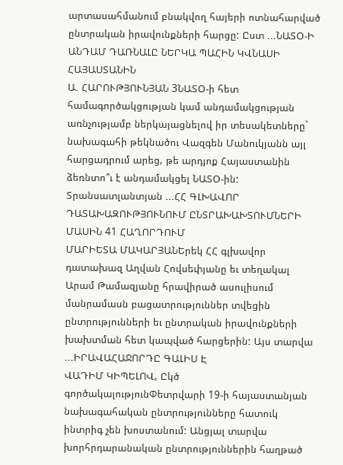արտասահմանում բնակվող հայերի ոտնահարված ընտրական իրավունքների հարցը: Ըստ ...ՆԱՏՕ-Ի ԱՆԴԱՄ ԴԱՌՆԱԼԸ ՆԵՐԿԱ ՊԱՀԻՆ ԿՎՆԱՍԻ ՀԱՅԱՍՏԱՆԻՆ
Ա. ՀԱՐՈՒԹՅՈՒՆՅԱՆ 3ՆԱՏՕ-ի հետ համագործակցության կամ անդամակցության առնչությամբ ներկայացնելով իր տեսակետները` նախագահի թեկնածու Վազգեն Մանուկյանն այլ հարցադրում արեց, թե արդյոք Հայաստանին ձեռնտո՞ւ է անդամակցել ՆԱՏՕ-ին: Տրանսատլանտյան ...ՀՀ ԳԼԽԱՎՈՐ ԴԱՏԱԽԱԶՈՒԹՅՈՒՆՈՒՄ ԸՆՏՐԱԽԱԽՏՈՒՄՆԵՐԻ ՄԱՍԻՆ 41 ՀԱՂՈՐԴՈՒՄ
ՄԱՐԻԵՏԱ ՄԱԿԱՐՅԱՆԵրեկ ՀՀ գլխավոր դատախազ Աղվան Հովսեփյանը եւ տեղակալ Արամ Թամազյանը հրավիրած ասուլիսում մանրամասն բացատրություններ տվեցին ընտրությունների եւ ընտրական իրավունքների խախտման հետ կապված հարցերին: Այս տարվա ...ԻՐԱՎԱՀԱՋՈՐԴԸ ԳԱԼԻՍ Է
ՎԱԴԻՄ ԿԻՊԵԼՈՎ, Ըկծ գործակալությունՓետրվարի 19-ի հայաստանյան նախագահական ընտրությունները հատուկ ինտրիգ չեն խոստանում: Անցյալ տարվա խորհրդարանական ընտրություններին հաղթած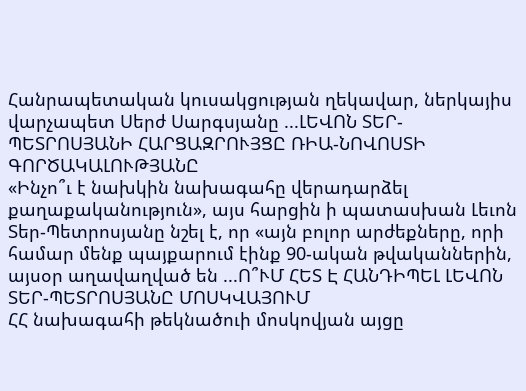Հանրապետական կուսակցության ղեկավար, ներկայիս վարչապետ Սերժ Սարգսյանը ...ԼԵՎՈՆ ՏԵՐ-ՊԵՏՐՈՍՅԱՆԻ ՀԱՐՑԱԶՐՈՒՅՑԸ ՌԻԱ-ՆՈՎՈՍՏԻ ԳՈՐԾԱԿԱԼՈՒԹՅԱՆԸ
«Ինչո՞ւ է նախկին նախագահը վերադարձել քաղաքականություն», այս հարցին ի պատասխան Լեւոն Տեր-Պետրոսյանը նշել է, որ «այն բոլոր արժեքները, որի համար մենք պայքարում էինք 90-ական թվականներին, այսօր աղավաղված են ...Ո՞ՒՄ ՀԵՏ Է ՀԱՆԴԻՊԵԼ ԼԵՎՈՆ ՏԵՐ-ՊԵՏՐՈՍՅԱՆԸ ՄՈՍԿՎԱՅՈՒՄ
ՀՀ նախագահի թեկնածուի մոսկովյան այցը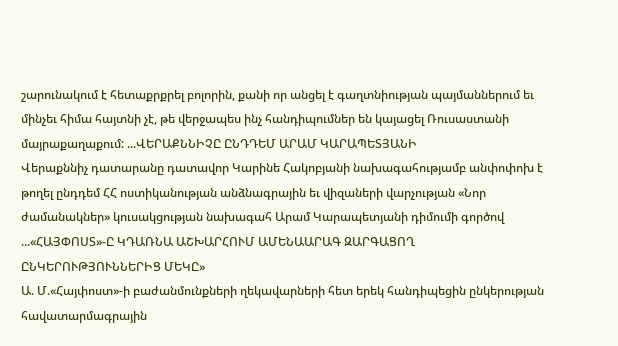շարունակում է հետաքրքրել բոլորին, քանի որ անցել է գաղտնիության պայմաններում եւ մինչեւ հիմա հայտնի չէ, թե վերջապես ինչ հանդիպումներ են կայացել Ռուսաստանի մայրաքաղաքում: ...ՎԵՐԱՔՆՆԻՉԸ ԸՆԴԴԵՄ ԱՐԱՄ ԿԱՐԱՊԵՏՅԱՆԻ
Վերաքննիչ դատարանը դատավոր Կարինե Հակոբյանի նախագահությամբ անփոփոխ է թողել ընդդեմ ՀՀ ոստիկանության անձնագրային եւ վիզաների վարչության «Նոր ժամանակներ» կուսակցության նախագահ Արամ Կարապետյանի դիմումի գործով ...«ՀԱՅՓՈՍՏ»-Ը ԿԴԱՌՆԱ ԱՇԽԱՐՀՈՒՄ ԱՄԵՆԱԱՐԱԳ ԶԱՐԳԱՑՈՂ ԸՆԿԵՐՈՒԹՅՈՒՆՆԵՐԻՑ ՄԵԿԸ»
Ա. Մ.«Հայփոստ»-ի բաժանմունքների ղեկավարների հետ երեկ հանդիպեցին ընկերության հավատարմագրային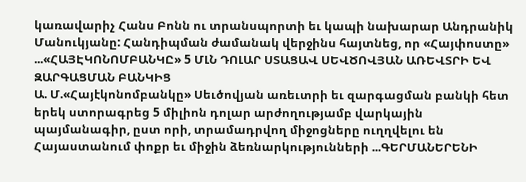կառավարիչ Հանս Բոնն ու տրանսպորտի եւ կապի նախարար Անդրանիկ Մանուկյանը: Հանդիպման ժամանակ վերջինս հայտնեց, որ «Հայփոստը» ...«ՀԱՅԷԿՈՆՈՄԲԱՆԿԸ» 5 ՄԼՆ ԴՈԼԱՐ ՍՏԱՑԱՎ ՍԵՎԾՈՎՅԱՆ ԱՌԵՎՏՐԻ ԵՎ ԶԱՐԳԱՑՄԱՆ ԲԱՆԿԻՑ
Ա. Մ.«Հայէկոնոմբանկը» Սեւծովյան առեւտրի եւ զարգացման բանկի հետ երեկ ստորագրեց 5 միլիոն դոլար արժողությամբ վարկային պայմանագիր, ըստ որի, տրամադրվող միջոցները ուղղվելու են Հայաստանում փոքր եւ միջին ձեռնարկությունների ...ԳԵՐՄԱՆԵՐԵՆԻ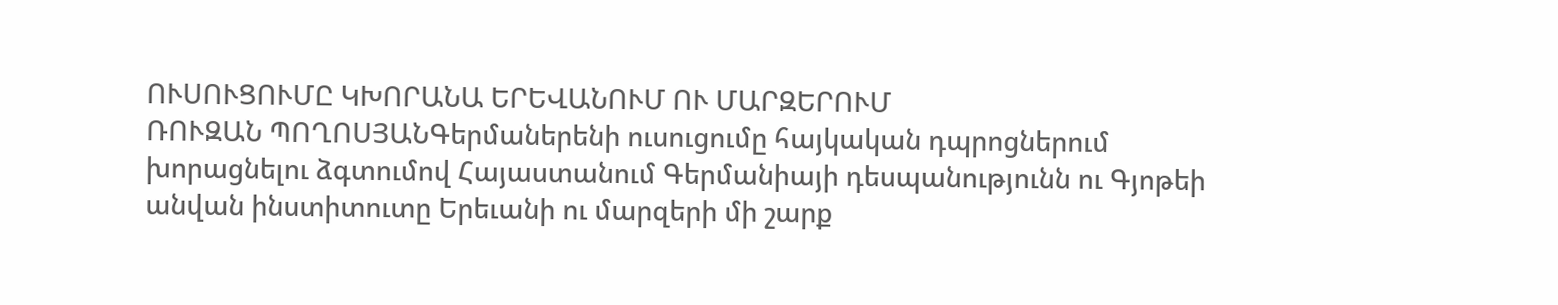ՈՒՍՈՒՑՈՒՄԸ ԿԽՈՐԱՆԱ ԵՐԵՎԱՆՈՒՄ ՈՒ ՄԱՐԶԵՐՈՒՄ
ՌՈՒԶԱՆ ՊՈՂՈՍՅԱՆԳերմաներենի ուսուցումը հայկական դպրոցներում խորացնելու ձգտումով Հայաստանում Գերմանիայի դեսպանությունն ու Գյոթեի անվան ինստիտուտը Երեւանի ու մարզերի մի շարք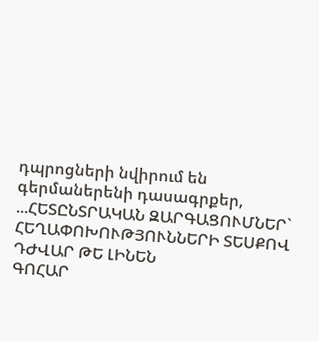դպրոցների նվիրում են գերմաներենի դասագրքեր, ...ՀԵՏԸՆՏՐԱԿԱՆ ԶԱՐԳԱՑՈՒՄՆԵՐ` ՀԵՂԱՓՈԽՈՒԹՅՈՒՆՆԵՐԻ ՏԵՍՔՈՎ ԴԺՎԱՐ ԹԵ ԼԻՆԵՆ
ԳՈՀԱՐ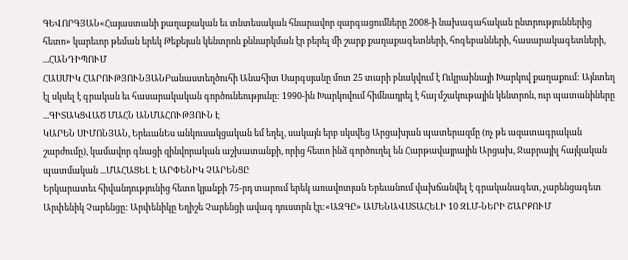ԳԵՎՈՐԳՅԱՆ«Հայաստանի քաղաքական եւ տնտեսական հնարավոր զարգացումները 2008-ի նախագահական ընտրություններից հետո» կարեւոր թեման երեկ Թեքեյան կենտրոն քննարկման էր բերել մի շարք քաղաքագետների, հոգեբանների, հասարակագետների, ...ՀԱՆԴԻՊՈՒՄ
ՀԱՍՄԻԿ ՀԱՐՈՒԹՅՈՒՆՅԱՆԲանաստեղծուհի Անահիտ Սարգսյանը մոտ 25 տարի բնակվում է Ուկրաինայի Խարկով քաղաքում: Այնտեղ էլ սկսել է գրական եւ հասարակական գործունեությունը: 1990-ին Խարկովում հիմնադրել է հայ մշակութային կենտրոն, ուր պատանիները ...ԳԻՏԱԿՑՎԱԾ ՄԱՀՆ ԱՆՄԱՀՈՒԹՅՈՒՆ Է
ԿԱՐԵՆ ՍԻՄՈՆՅԱՆ, ԵրեւանԵս անկուսակցական եմ եղել, սակայն երբ սկսվեց Արցախյան պատերազմը (ոչ թե ազատագրական շարժումը), կամավոր գնացի զինվորական աշխատանքի, որից հետո ինձ գործուղել են Հարթավայրային Արցախ, Ջաբրայիլ հայկական պատմական ...ՄԱՀԱՑԵԼ Է ԱՐՓԵՆԻԿ ՉԱՐԵՆՑԸ
Երկարատեւ հիվանդությունից հետո կյանքի 75-րդ տարում երեկ առավոտյան Երեւանում վախճանվել է գրականագետ, չարենցագետ Արփենիկ Չարենցը: Արփենիկը Եղիշե Չարենցի ավագ դուստրն էր:«ԱԶԳԸ» ԱՄԵՆԱՎՍՏԱՀԵԼԻ 10 ԶԼՄ-ՆԵՐԻ ՇԱՐՔՈՒՄ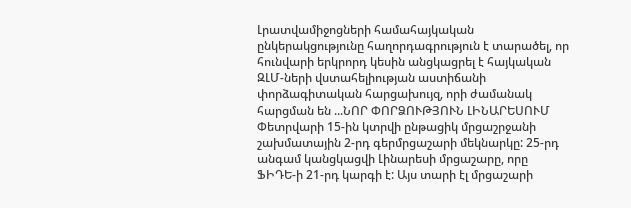Լրատվամիջոցների համահայկական ընկերակցությունը հաղորդագրություն է տարածել, որ հունվարի երկրորդ կեսին անցկացրել է հայկական ԶԼՄ-ների վստահելիության աստիճանի փորձագիտական հարցախույզ, որի ժամանակ հարցման են ...ՆՈՐ ՓՈՐՁՈՒԹՅՈՒՆ ԼԻՆԱՐԵՍՈՒՄ
Փետրվարի 15-ին կտրվի ընթացիկ մրցաշրջանի շախմատային 2-րդ գերմրցաշարի մեկնարկը: 25-րդ անգամ կանցկացվի Լինարեսի մրցաշարը, որը ՖԻԴԵ-ի 21-րդ կարգի է: Այս տարի էլ մրցաշարի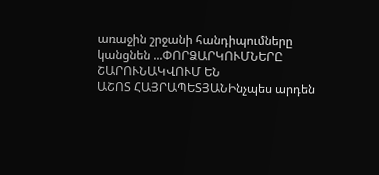առաջին շրջանի հանդիպումները կանցնեն ...ՓՈՐՁԱՐԿՈՒՄՆԵՐԸ ՇԱՐՈՒՆԱԿՎՈՒՄ ԵՆ
ԱՇՈՏ ՀԱՅՐԱՊԵՏՅԱՆԻնչպես արդեն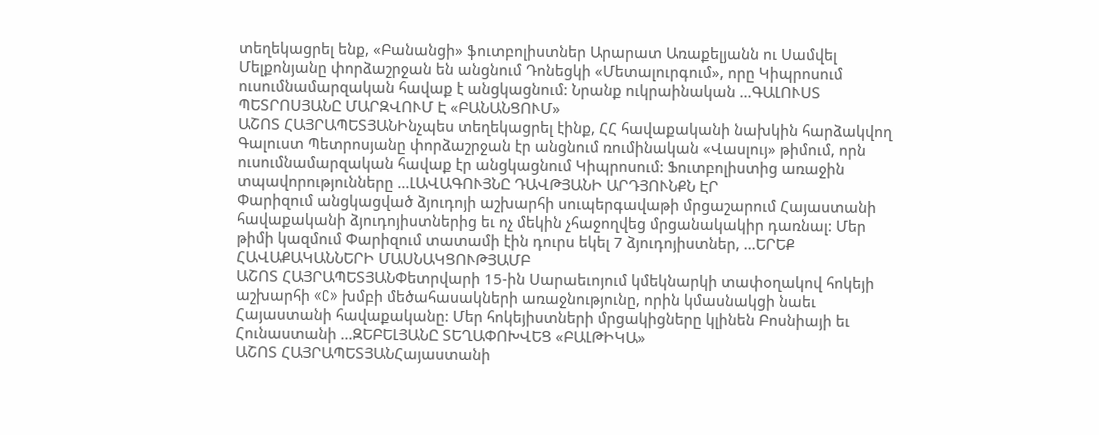տեղեկացրել ենք, «Բանանցի» ֆուտբոլիստներ Արարատ Առաքելյանն ու Սամվել Մելքոնյանը փորձաշրջան են անցնում Դոնեցկի «Մետալուրգում», որը Կիպրոսում ուսումնամարզական հավաք է անցկացնում: Նրանք ուկրաինական ...ԳԱԼՈՒՍՏ ՊԵՏՐՈՍՅԱՆԸ ՄԱՐԶՎՈՒՄ Է «ԲԱՆԱՆՑՈՒՄ»
ԱՇՈՏ ՀԱՅՐԱՊԵՏՅԱՆԻնչպես տեղեկացրել էինք, ՀՀ հավաքականի նախկին հարձակվող Գալուստ Պետրոսյանը փորձաշրջան էր անցնում ռումինական «Վասլույ» թիմում, որն ուսումնամարզական հավաք էր անցկացնում Կիպրոսում: Ֆուտբոլիստից առաջին տպավորությունները ...ԼԱՎԱԳՈՒՅՆԸ ԴԱՎԹՅԱՆԻ ԱՐԴՅՈՒՆՔՆ ԷՐ
Փարիզում անցկացված ձյուդոյի աշխարհի սուպերգավաթի մրցաշարում Հայաստանի հավաքականի ձյուդոյիստներից եւ ոչ մեկին չհաջողվեց մրցանակակիր դառնալ: Մեր թիմի կազմում Փարիզում տատամի էին դուրս եկել 7 ձյուդոյիստներ, ...ԵՐԵՔ ՀԱՎԱՔԱԿԱՆՆԵՐԻ ՄԱՍՆԱԿՑՈՒԹՅԱՄԲ
ԱՇՈՏ ՀԱՅՐԱՊԵՏՅԱՆՓետրվարի 15-ին Սարաեւոյում կմեկնարկի տափօղակով հոկեյի աշխարհի «C» խմբի մեծահասակների առաջնությունը, որին կմասնակցի նաեւ Հայաստանի հավաքականը: Մեր հոկեյիստների մրցակիցները կլինեն Բոսնիայի եւ Հունաստանի ...ԶԵԲԵԼՅԱՆԸ ՏԵՂԱՓՈԽՎԵՑ «ԲԱԼԹԻԿԱ»
ԱՇՈՏ ՀԱՅՐԱՊԵՏՅԱՆՀայաստանի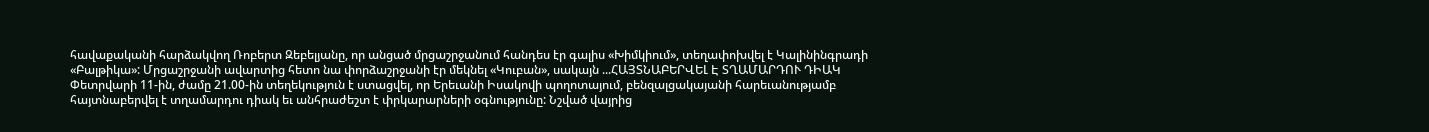հավաքականի հարձակվող Ռոբերտ Զեբելյանը, որ անցած մրցաշրջանում հանդես էր գալիս «Խիմկիում», տեղափոխվել է Կալինինգրադի «Բալթիկա»: Մրցաշրջանի ավարտից հետո նա փորձաշրջանի էր մեկնել «Կուբան», սակայն ...ՀԱՅՏՆԱԲԵՐՎԵԼ Է ՏՂԱՄԱՐԴՈՒ ԴԻԱԿ
Փետրվարի 11-ին, ժամը 21.00-ին տեղեկություն է ստացվել, որ Երեւանի Իսակովի պողոտայում, բենզալցակայանի հարեւանությամբ հայտնաբերվել է տղամարդու դիակ եւ անհրաժեշտ է փրկարարների օգնությունը: Նշված վայրից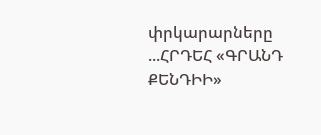փրկարարները ...ՀՐԴԵՀ «ԳՐԱՆԴ ՔԵՆԴԻԻ»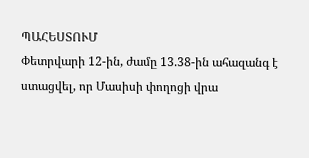ՊԱՀԵՍՏՈՒՄ
Փետրվարի 12-ին, ժամը 13.38-ին ահազանգ է ստացվել, որ Մասիսի փողոցի վրա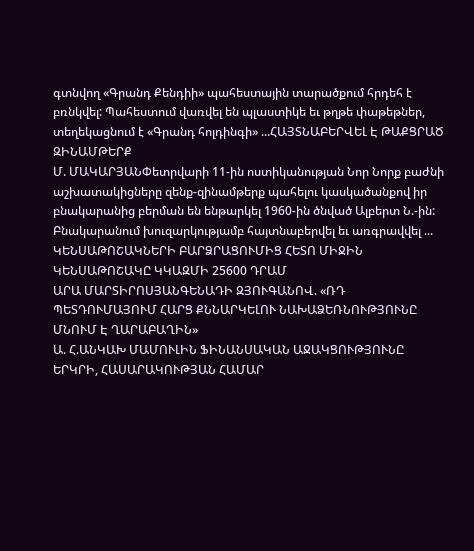գտնվող «Գրանդ Քենդիի» պահեստային տարածքում հրդեհ է բռնկվել: Պահեստում վառվել են պլաստիկե եւ թղթե փաթեթներ, տեղեկացնում է «Գրանդ հոլդինգի» ...ՀԱՅՏՆԱԲԵՐՎԵԼ Է ԹԱՔՑՐԱԾ ԶԻՆԱՄԹԵՐՔ
Մ. ՄԱԿԱՐՅԱՆՓետրվարի 11-ին ոստիկանության Նոր Նորք բաժնի աշխատակիցները զենք-զինամթերք պահելու կասկածանքով իր բնակարանից բերման են ենթարկել 1960-ին ծնված Ալբերտ Ն.-ին: Բնակարանում խուզարկությամբ հայտնաբերվել եւ առգրավվել ...
ԿԵՆՍԱԹՈՇԱԿՆԵՐԻ ԲԱՐՁՐԱՑՈՒՄԻՑ ՀԵՏՈ ՄԻՋԻՆ ԿԵՆՍԱԹՈՇԱԿԸ ԿԿԱԶՄԻ 25600 ԴՐԱՄ
ԱՐԱ ՄԱՐՏԻՐՈՍՅԱՆԳԵՆԱԴԻ ԶՅՈՒԳԱՆՈՎ. «ՌԴ ՊԵՏԴՈՒՄԱՅՈՒՄ ՀԱՐՑ ՔՆՆԱՐԿԵԼՈՒ ՆԱԽԱՁԵՌՆՈՒԹՅՈՒՆԸ ՄՆՈՒՄ Է ՂԱՐԱԲԱՂԻՆ»
Ա. Հ.ԱՆԿԱԽ ՄԱՄՈՒԼԻՆ ՖԻՆԱՆՍԱԿԱՆ ԱՋԱԿՑՈՒԹՅՈՒՆԸ ԵՐԿՐԻ, ՀԱՍԱՐԱԿՈՒԹՅԱՆ ՀԱՄԱՐ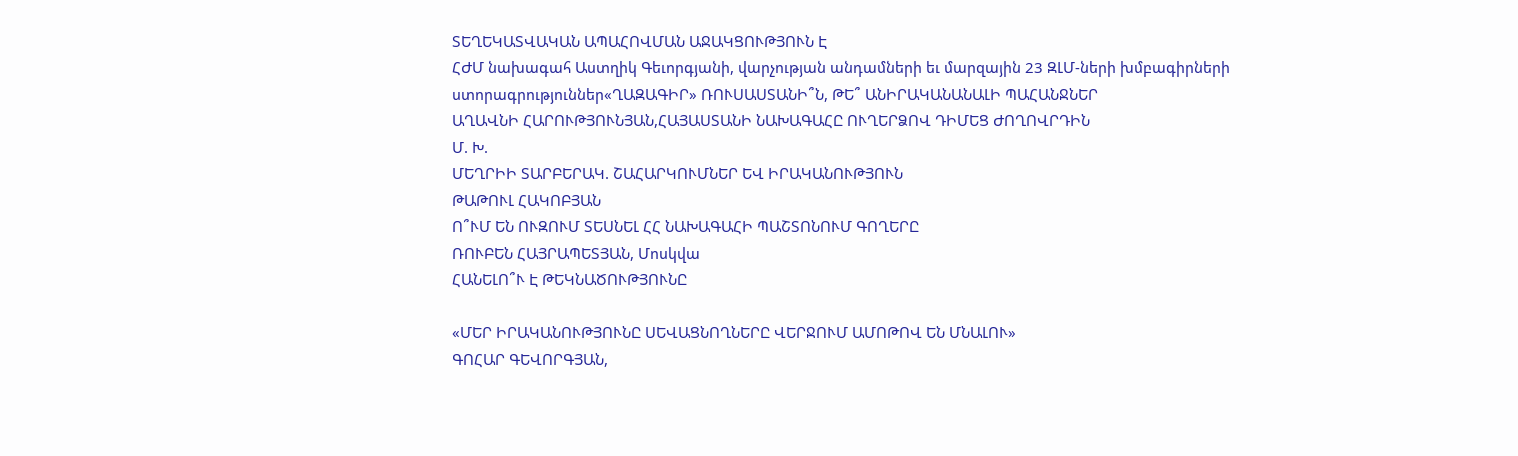ՏԵՂԵԿԱՏՎԱԿԱՆ ԱՊԱՀՈՎՄԱՆ ԱՋԱԿՑՈՒԹՅՈՒՆ Է
ՀԺՄ նախագահ Աստղիկ Գեւորգյանի, վարչության անդամների եւ մարզային 23 ԶԼՄ-ների խմբագիրների ստորագրություններ«ՂԱԶԱԳԻՐ» ՌՈՒՍԱՍՏԱՆԻ՞Ն, ԹԵ՞ ԱՆԻՐԱԿԱՆԱՆԱԼԻ ՊԱՀԱՆՋՆԵՐ
ԱՂԱՎՆԻ ՀԱՐՈՒԹՅՈՒՆՅԱՆ,ՀԱՅԱՍՏԱՆԻ ՆԱԽԱԳԱՀԸ ՈՒՂԵՐՁՈՎ ԴԻՄԵՑ ԺՈՂՈՎՐԴԻՆ
Մ. Խ.
ՄԵՂՐԻԻ ՏԱՐԲԵՐԱԿ. ՇԱՀԱՐԿՈՒՄՆԵՐ ԵՎ ԻՐԱԿԱՆՈՒԹՅՈՒՆ
ԹԱԹՈՒԼ ՀԱԿՈԲՅԱՆ
Ո՞ՒՄ ԵՆ ՈՒԶՈՒՄ ՏԵՍՆԵԼ ՀՀ ՆԱԽԱԳԱՀԻ ՊԱՇՏՈՆՈՒՄ ԳՈՂԵՐԸ
ՌՈՒԲԵՆ ՀԱՅՐԱՊԵՏՅԱՆ, Մոսկվա
ՀԱՆԵԼՈ՞Ւ Է ԹԵԿՆԱԾՈՒԹՅՈՒՆԸ

«ՄԵՐ ԻՐԱԿԱՆՈՒԹՅՈՒՆԸ ՍԵՎԱՑՆՈՂՆԵՐԸ ՎԵՐՋՈՒՄ ԱՄՈԹՈՎ ԵՆ ՄՆԱԼՈՒ»
ԳՈՀԱՐ ԳԵՎՈՐԳՅԱՆ,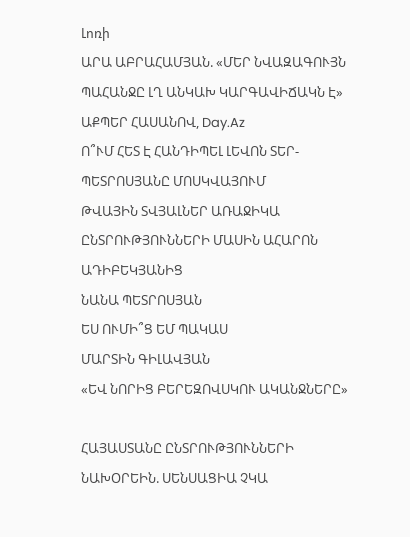Լոռի
ԱՐԱ ԱԲՐԱՀԱՄՅԱՆ. «ՄԵՐ ՆՎԱԶԱԳՈՒՅՆ ՊԱՀԱՆՋԸ ԼՂ ԱՆԿԱԽ ԿԱՐԳԱՎԻՃԱԿՆ Է»
ԱՔՊԵՐ ՀԱՍԱՆՈՎ, Day.Az
Ո՞ՒՄ ՀԵՏ Է ՀԱՆԴԻՊԵԼ ԼԵՎՈՆ ՏԵՐ-ՊԵՏՐՈՍՅԱՆԸ ՄՈՍԿՎԱՅՈՒՄ
ԹՎԱՅԻՆ ՏՎՅԱԼՆԵՐ ԱՌԱՋԻԿԱ ԸՆՏՐՈՒԹՅՈՒՆՆԵՐԻ ՄԱՍԻՆ ԱՀԱՐՈՆ ԱԴԻԲԵԿՅԱՆԻՑ
ՆԱՆԱ ՊԵՏՐՈՍՅԱՆ
ԵՍ ՈՒՄԻ՞Ց ԵՄ ՊԱԿԱՍ
ՄԱՐՏԻՆ ԳԻԼԱՎՅԱՆ
«ԵՎ ՆՈՐԻՑ ԲԵՐԵԶՈՎՍԿՈՒ ԱԿԱՆՋՆԵՐԸ»

ՀԱՅԱՍՏԱՆԸ ԸՆՏՐՈՒԹՅՈՒՆՆԵՐԻ ՆԱԽՕՐԵԻՆ. ՍԵՆՍԱՑԻԱ ՉԿԱ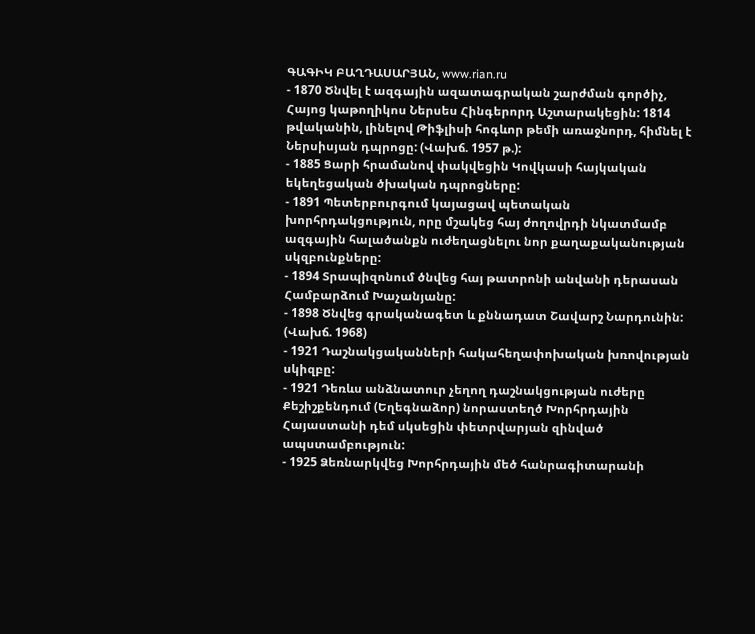ԳԱԳԻԿ ԲԱՂԴԱՍԱՐՅԱՆ, www.rian.ru
- 1870 Ծնվել է ազգային ազատագրական շարժման գործիչ, Հայոց կաթողիկոս Ներսես Հինգերորդ Աշտարակեցին: 1814 թվականին, լինելով Թիֆլիսի հոգևոր թեմի առաջնորդ, հիմնել է Ներսիսյան դպրոցը: (Վախճ. 1957 թ.):
- 1885 Ցարի հրամանով փակվեցին Կովկասի հայկական եկեղեցական ծխական դպրոցները:
- 1891 Պետերբուրգում կայացավ պետական խորհրդակցություն, որը մշակեց հայ ժողովրդի նկատմամբ ազգային հալածանքն ուժեղացնելու նոր քաղաքականության սկզբունքները:
- 1894 Տրապիզոնում ծնվեց հայ թատրոնի անվանի դերասան Համբարձում Խաչանյանը:
- 1898 Ծնվեց գրականագետ և քննադատ Շավարշ Նարդունին: (Վախճ. 1968)
- 1921 Դաշնակցականների հակահեղափոխական խռովության սկիզբը:
- 1921 Դեռևս անձնատուր չեղող դաշնակցության ուժերը Քեշիշքենդում (Եղեգնաձոր) նորաստեղծ Խորհրդային Հայաստանի դեմ սկսեցին փետրվարյան զինված ապստամբություն:
- 1925 Ձեռնարկվեց Խորհրդային մեծ հանրագիտարանի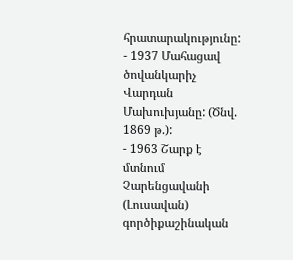հրատարակությունը:
- 1937 Մահացավ ծովանկարիչ Վարդան Մախուխյանը: (Ծնվ. 1869 թ.):
- 1963 Շարք է մտնում Չարենցավանի (Լուսավան) գործիքաշինական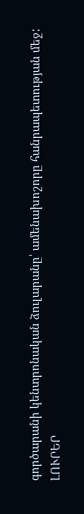գործարանի կենտրոնական ձուլարանը՝ ամենախոշորը հանրապետության մեջ:
ԼՈՒՐԵՐ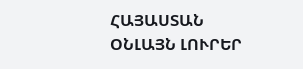ՀԱՅԱՍՏԱՆ
ՕՆԼԱՅՆ ԼՈՒՐԵՐ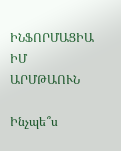ԻՆՖՈՐՄԱՑԻԱ
ԻՄ ԱՐՄԹԱՈՒՆ

Ինչպե՞ս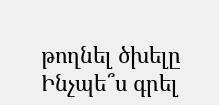թողնել ծխելը
Ինչպե՞ս գրել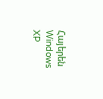Հայերեն Windows XP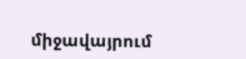միջավայրում